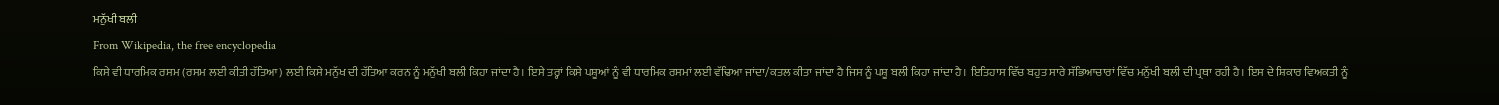ਮਨੁੱਖੀ ਬਲੀ
From Wikipedia, the free encyclopedia
ਕਿਸੇ ਵੀ ਧਾਰਮਿਕ ਰਸਮ (ਰਸਮ ਲਈ ਕੀਤੀ ਹੱਤਿਆ) ਲਈ ਕਿਸੇ ਮਨੁੱਖ ਦੀ ਹੱਤਿਆ ਕਰਨ ਨੂੰ ਮਨੁੱਖੀ ਬਲੀ ਕਿਹਾ ਜਾਂਦਾ ਹੈ। ਇਸੇ ਤਰ੍ਹਾਂ ਕਿਸੇ ਪਸ਼ੂਆਂ ਨੂੰ ਵੀ ਧਾਰਮਿਕ ਰਸਮਾਂ ਲਈ ਵੱਢਿਆ ਜਾਂਦਾ/ਕਤਲ ਕੀਤਾ ਜਾਂਦਾ ਹੈ ਜਿਸ ਨੂੰ ਪਸ਼ੂ ਬਲੀ ਕਿਹਾ ਜਾਂਦਾ ਹੈ। ਇਤਿਹਾਸ ਵਿੱਚ ਬਹੁਤ ਸਾਰੇ ਸੱਭਿਆਚਾਰਾਂ ਵਿੱਚ ਮਨੁੱਖੀ ਬਲੀ ਦੀ ਪ੍ਰਥਾ ਰਹੀ ਹੈ। ਇਸ ਦੇ ਸ਼ਿਕਾਰ ਵਿਅਕਤੀ ਨੂੰ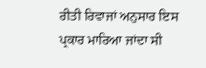ਰੀਤੀ ਰਿਵਾਜਾਂ ਅਨੁਸਾਰ ਇਸ ਪ੍ਰਕਾਰ ਮਾਰਿਆ ਜਾਂਦਾ ਸੀ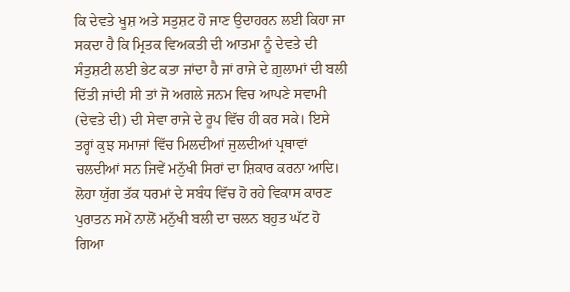ਕਿ ਦੇਵਤੇ ਖੂਸ਼ ਅਤੇ ਸਤੁਸ਼ਟ ਹੋ ਜਾਣ ਉਦਾਹਰਨ ਲਈ ਕਿਹਾ ਜਾ ਸਕਦਾ ਹੈ ਕਿ ਮ੍ਰਿਤਕ ਵਿਅਕਤੀ ਦੀ ਆਤਮਾ ਨੂੰ ਦੇਵਤੇ ਦੀ ਸੰਤੁਸ਼ਟੀ ਲਈ ਭੇਟ ਕਤਾ ਜਾਂਦਾ ਹੈ ਜਾਂ ਰਾਜੇ ਦੇ ਗ਼ੁਲਾਮਾਂ ਦੀ ਬਲੀ ਦਿੱਤੀ ਜਾਂਦੀ ਸੀ ਤਾਂ ਜੋ ਅਗਲੇ ਜਨਮ ਵਿਚ ਆਪਣੇ ਸਵਾਮੀ (ਦੇਵਤੇ ਦੀ) ਦੀ ਸੇਵਾ ਰਾਜੇ ਦੇ ਰੂਪ ਵਿੱਚ ਹੀ ਕਰ ਸਕੇ। ਇਸੇ ਤਰ੍ਹਾਂ ਕੁਝ ਸਮਾਜਾਂ ਵਿੱਚ ਮਿਲਦੀਆਂ ਜੁਲਦੀਆਂ ਪ੍ਰਥਾਵਾਂ ਚਲਦੀਆਂ ਸਨ ਜਿਵੇਂ ਮਨੁੱਖੀ ਸਿਰਾਂ ਦਾ ਸ਼ਿਕਾਰ ਕਰਨਾ ਆਦਿ। ਲੋਹਾ ਯੁੱਗ ਤੱਕ ਧਰਮਾਂ ਦੇ ਸਬੰਧ ਵਿੱਚ ਹੋ ਰਹੇ ਵਿਕਾਸ ਕਾਰਣ ਪੁਰਾਤਨ ਸਮੇਂ ਨਾਲੋਂ ਮਨੁੱਖੀ ਬਲੀ ਦਾ ਚਲਨ ਬਹੁਤ ਘੱਟ ਹੋ ਗਿਆ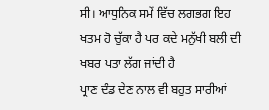ਸੀ। ਆਧੁਨਿਕ ਸਮੇਂ ਵਿੱਚ ਲਗਭਗ ਇਹ ਖਤਮ ਹੋ ਚੁੱਕਾ ਹੈ ਪਰ ਕਦੇ ਮਨੁੱਖੀ ਬਲੀ ਦੀ ਖਬਰ ਪਤਾ ਲੱਗ ਜਾਂਦੀ ਹੈ
ਪ੍ਰਾਣ ਦੰਡ ਦੇਣ ਨਾਲ ਵੀ ਬਹੁਤ ਸਾਰੀਆਂ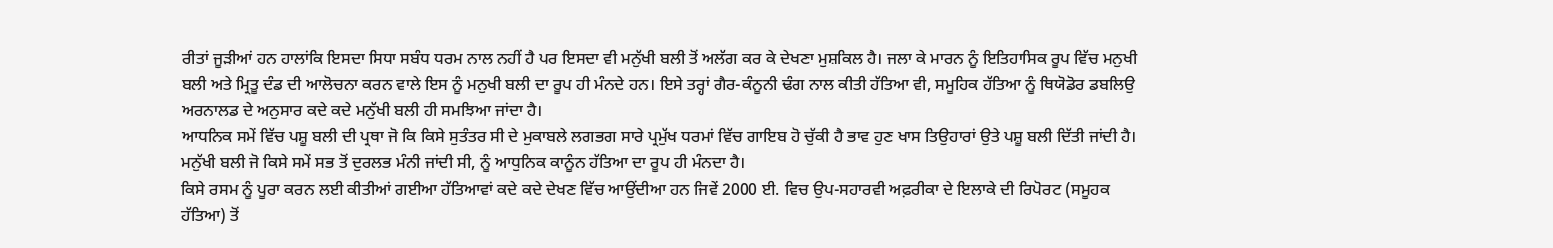ਰੀਤਾਂ ਜੂੜੀਆਂ ਹਨ ਹਾਲਾਂਕਿ ਇਸਦਾ ਸਿਧਾ ਸਬੰਧ ਧਰਮ ਨਾਲ ਨਹੀਂ ਹੈ ਪਰ ਇਸਦਾ ਵੀ ਮਨੁੱਖੀ ਬਲੀ ਤੋਂ ਅਲੱਗ ਕਰ ਕੇ ਦੇਖਣਾ ਮੁਸ਼ਕਿਲ ਹੈ। ਜਲਾ ਕੇ ਮਾਰਨ ਨੂੰ ਇਤਿਹਾਸਿਕ ਰੂਪ ਵਿੱਚ ਮਨੁਖੀ ਬਲੀ ਅਤੇ ਮ੍ਰਿਤੂ ਦੰਡ ਦੀ ਆਲੋਚਨਾ ਕਰਨ ਵਾਲੇ ਇਸ ਨੂੰ ਮਨੁਖੀ ਬਲੀ ਦਾ ਰੂਪ ਹੀ ਮੰਨਦੇ ਹਨ। ਇਸੇ ਤਰ੍ਹਾਂ ਗੈਰ-ਕੰਨੂਨੀ ਢੰਗ ਨਾਲ ਕੀਤੀ ਹੱਤਿਆ ਵੀ, ਸਮੂਹਿਕ ਹੱਤਿਆ ਨੂੰ ਥਿਯੋਡੋਰ ਡਬਲਿਉ ਅਰਨਾਲਡ ਦੇ ਅਨੁਸਾਰ ਕਦੇ ਕਦੇ ਮਨੁੱਖੀ ਬਲੀ ਹੀ ਸਮਝਿਆ ਜਾਂਦਾ ਹੈ।
ਆਧਨਿਕ ਸਮੇਂ ਵਿੱਚ ਪਸ਼ੂ ਬਲੀ ਦੀ ਪ੍ਰਥਾ ਜੋ ਕਿ ਕਿਸੇ ਸੁਤੰਤਰ ਸੀ ਦੇ ਮੁਕਾਬਲੇ ਲਗਭਗ ਸਾਰੇ ਪ੍ਰਮੁੱਖ ਧਰਮਾਂ ਵਿੱਚ ਗਾਇਬ ਹੋ ਚੁੱਕੀ ਹੈ ਭਾਵ ਹੁਣ ਖਾਸ ਤਿਉਹਾਰਾਂ ਉਤੇ ਪਸ਼ੂ ਬਲੀ ਦਿੱਤੀ ਜਾਂਦੀ ਹੈ। ਮਨੁੱਖੀ ਬਲੀ ਜੋ ਕਿਸੇ ਸਮੇਂ ਸਭ ਤੋਂ ਦੁਰਲਭ ਮੰਨੀ ਜਾਂਦੀ ਸੀ, ਨੂੰ ਆਧੁਨਿਕ ਕਾਨੂੰਨ ਹੱਤਿਆ ਦਾ ਰੂਪ ਹੀ ਮੰਨਦਾ ਹੈ।
ਕਿਸੇ ਰਸਮ ਨੂੰ ਪੂਰਾ ਕਰਨ ਲਈ ਕੀਤੀਆਂ ਗਈਆ ਹੱਤਿਆਵਾਂ ਕਦੇ ਕਦੇ ਦੇਖਣ ਵਿੱਚ ਆਉਂਦੀਆ ਹਨ ਜਿਵੇਂ 2000 ਈ. ਵਿਚ ਉਪ-ਸਹਾਰਵੀ ਅਫ਼ਰੀਕਾ ਦੇ ਇਲਾਕੇ ਦੀ ਰਿਪੋਰਟ (ਸਮੂਹਕ ਹੱਤਿਆ) ਤੋਂ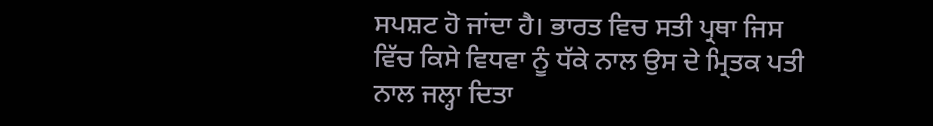ਸਪਸ਼ਟ ਹੋ ਜਾਂਦਾ ਹੈ। ਭਾਰਤ ਵਿਚ ਸਤੀ ਪ੍ਰਥਾ ਜਿਸ ਵਿੱਚ ਕਿਸੇ ਵਿਧਵਾ ਨੂੰ ਧੱਕੇ ਨਾਲ ਉਸ ਦੇ ਮ੍ਰਿਤਕ ਪਤੀ ਨਾਲ ਜਲ੍ਹਾ ਦਿਤਾ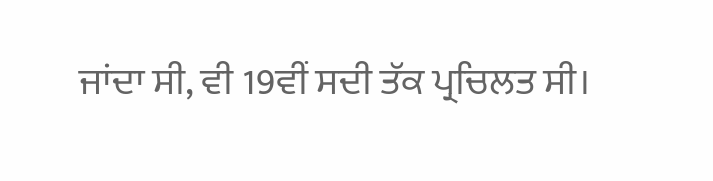ਜਾਂਦਾ ਸੀ, ਵੀ 19ਵੀਂ ਸਦੀ ਤੱਕ ਪ੍ਰਚਿਲਤ ਸੀ।